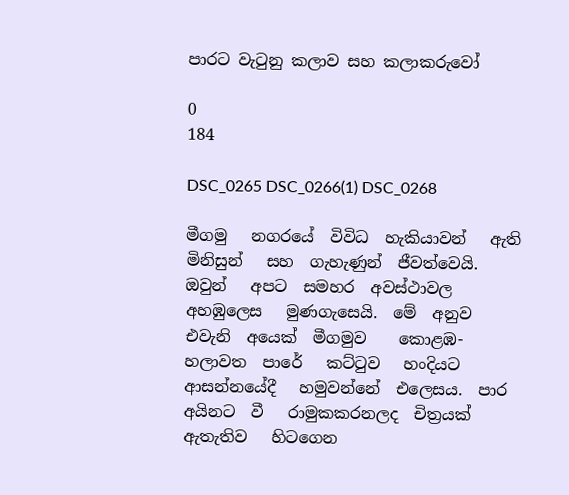පාරට වැටුනු කලාව සහ කලාකරුවෝ

0
184

DSC_0265 DSC_0266(1) DSC_0268

මීගමු   නගරයේ  විවිධ  හැකියාවන්   ඇති   මිනිසුන්   සහ  ගැහැණුන්  ජීවත්වෙයි.  ඔවුන්   අපට  සමහර  අවස්ථාවල  අහඹුලෙස   මුණගැසෙයි.  මේ  අනුව   එවැනි  අයෙක්  මීගමුව    කොළඹ-  හලාවත  පාරේ   කට්ටුව   හංදියට  ආසන්නයේදී   හමුවන්නේ  එලෙසය.  පාර  අයිනට  වී   රාමුකකරනලද  චිත්‍රයක්  ඇතැතිව   හිටගෙන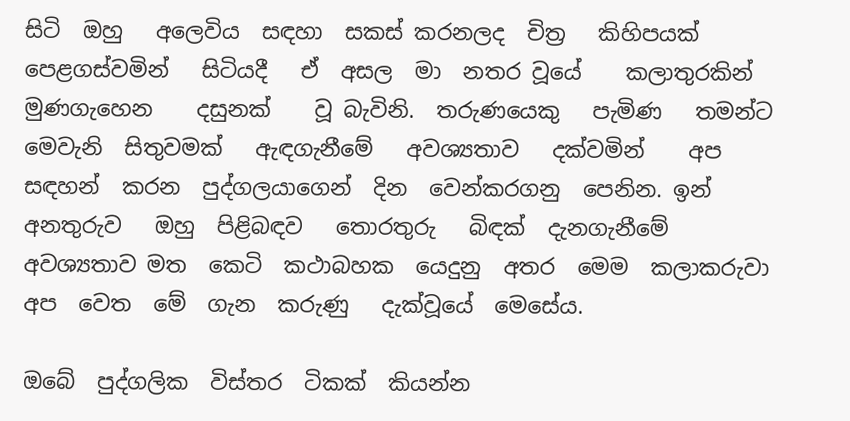සිටි  ඔහු   අලෙවිය  සඳහා  සකස් කරනලද  චිත්‍ර   කිහිපයක්   පෙළගස්වමින්   සිටියදී   ඒ  අසල  මා  නතර වූයේ    කලාතුරකින්   මුණගැහෙන    දසුනක්    වූ බැවිනි.  තරුණයෙකු   පැමිණ   තමන්ට  මෙවැනි  සිතුවමක්   ඇඳගැනීමේ   අවශ්‍යතාව   දක්වමින්    අප  සඳහන්  කරන  පුද්ගලයාගෙන්  දින  වෙන්කරගනු  පෙනින. ඉන්  අනතුරුව   ඔහු  පිළිබඳව   තොරතුරු   බිඳක්  දැනගැනීමේ  අවශ්‍යතාව මත  කෙටි  කථාබහක  යෙදුනු  අතර  මෙම  කලාකරුවා   අප  වෙත  මේ  ගැන  කරුණු   දැක්වූයේ  මෙසේය.

ඔබේ  පුද්ගලික  විස්තර  ටිකක්  කියන්න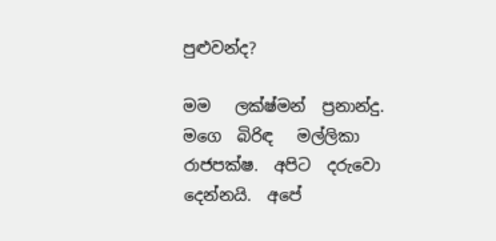පුළුවන්ද?

මම   ලක්ෂ්මන්  ප්‍රනාන්දු.   මගෙ  බිරිඳ   මල්ලිකා   රාජපක්ෂ.  අපිට  දරුවො  දෙන්නයි.  අපේ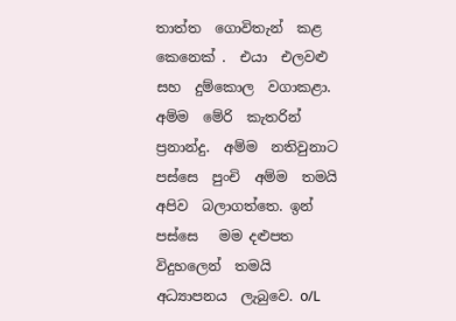තාත්ත  ගොවිතැන්  කළ  කෙනෙක් .  එයා  එලවළු  සහ  දුම්කොල  වගාකළා.  අම්ම  මේරි  කැතරින්  ප්‍රනාන්දු.  අම්ම  නතිවුනාට  පස්සෙ  පුංචි  අම්ම  තමයි  අපිව  බලාගත්තෙ. ඉන්  පස්සෙ   මම දළුපත  විදුහලෙන්  තමයි  අධ්‍යාපනය  ලැබුවෙ. o/L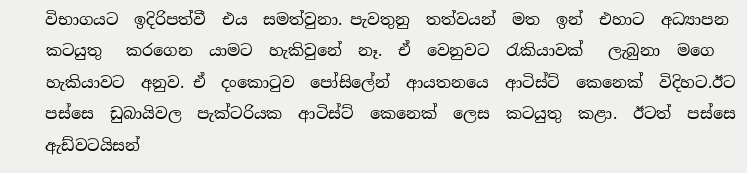විභාගයට  ඉදිරිපත්වී  එය  සමත්වුනා. පැවතුනු  තත්වයන්  මත  ඉන්  එහාට  අධ්‍යාපන  කටයුතු   කරගෙන  යාමට  හැකිවුනේ  නෑ.  ඒ  වෙනුවට  රැකියාවක්   ලැබුනා  මගෙ  හැකියාවට  අනුව. ඒ  දංකොටුව  පෝසිලේන්  ආයතනයෙ  ආටිස්ට්  කෙනෙක්  විදිහට.ඊට  පස්සෙ  ඩුබායිවල  පැක්ටරියක  ආටිස්ට්  කෙනෙක්  ලෙස  කටයුතු  කළා.  ඊටත්  පස්සෙ  ඇඩ්වටයිසන්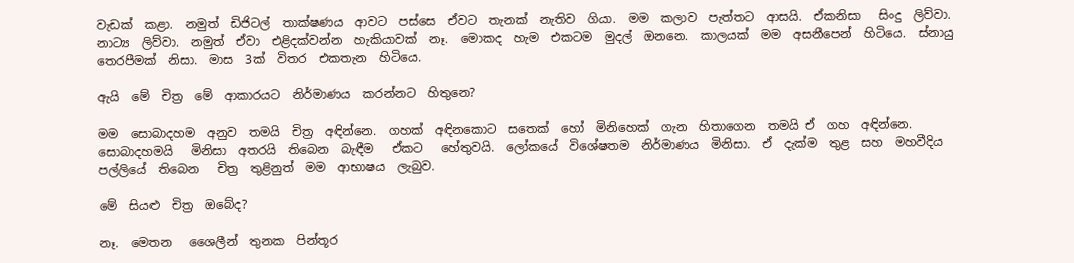වැඩක්  කළා.  නමුත්  ඩිජිටල්  තාක්ෂණය  ආවට  පස්සෙ  ඒවට  තැනක්  නැතිව  ගියා.  මම  කලාව  පැත්තට  ආසයි.  ඒකනිසා   සිංදු  ලිව්වා.  නාට්‍ය  ලිව්වා.  නමුත්  ඒවා  එළිදක්වන්න  හැකියාවක්  නෑ.  මොකද  හැම  එකටම  මුදල්  ඔනනෙ.  කාලයක්  මම  අසනීපෙන්  හිටියෙ.  ස්නායු  තෙරපීමක්  නිසා.  මාස  3ක්  විතර  එකතැන  හිටියෙ.

ඇයි  මේ  චිත්‍ර  මේ  ආකාරයට  නිර්මාණය  කරන්නට  හිතුනෙ?

මම  සොබාදහම  අනුව  තමයි  චිත්‍ර  අඳින්නෙ.  ගහක්  අඳිනකොට  සතෙක්  හෝ  මිනිහෙක්  ගැන  හිතාගෙන  තමයි ඒ  ගහ  අඳින්නෙ.  සොබාදහමයි   මිනිසා  අතරයි  තිබෙන  බැඳීම   ඒකට   හේතුවයි.  ලෝකයේ  විශේෂතම  නිර්මාණය  මිනිසා.  ඒ  දැක්ම  තුළ  සහ  මහවීදිය  පල්ලියේ  තිබෙන   චිත්‍ර  තුළිනුත්  මම  ආභාෂය  ලැබුව.

මේ  සියළු  චිත්‍ර  ඔබේද?

නෑ.  මෙතන   ශෛලීන්  තුනක  පින්තූර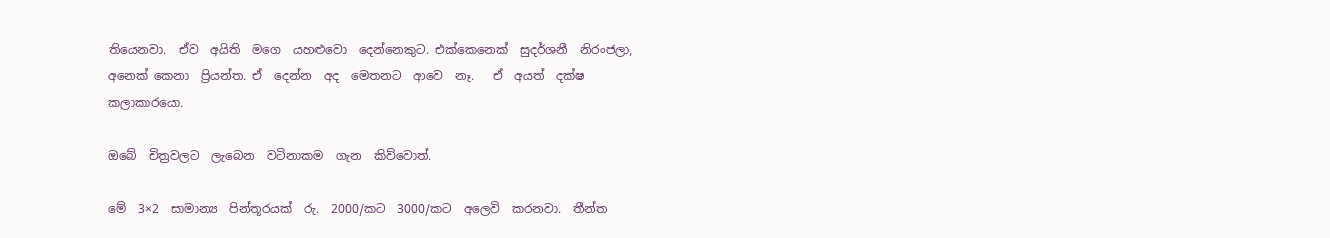තියෙනවා.  ඒව  අයිති  මගෙ  යහළුවො  දෙන්නෙකුට. එක්කෙනෙක්  සුදර්ශනී  නිරංජලා, අනෙක් කෙනා  ප්‍රියන්ත. ඒ  දෙන්න  අද  මෙතනට  ආවෙ  නෑ.   ඒ  අයත්  දක්ෂ  කලාකාරයො.

ඔබේ  චිත්‍රවලට  ලැබෙන  වටිනාකම  ගැන  කිව්වොත්.

මේ  3×2  සාමාන්‍ය  පින්තූරයක්  රු.  2000/කට  3000/කට  අලෙවි  කරනවා.  තීන්ත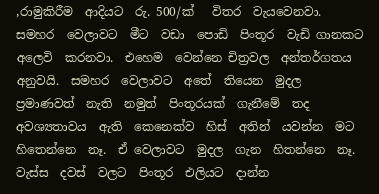,රාමුකිරීම  ආදියට  රු. 500/ක්   විතර  වැයවෙනවා. සමහර  වෙලාවට  මීට  වඩා  පොඩි  පිංතූර  වැඩි ගානකට  අලෙවි  කරනවා.  එහෙම  වෙන්නෙ චිත්‍රවල  අන්තර්ගතය  අනුවයි.  සමහර  වෙලාවට  අතේ  තියෙන  මුදල  ප්‍රමාණවත්  නැති  නමුත්  පිංතූරයක්  ගැනීමේ  තද  අවශ්‍යතාවය  ඇති  කෙනෙක්ව  හිස්  අතින්  යවන්න  මට  හිතෙන්නෙ  නෑ.  ඒ වෙලාවට  මුදල  ගැන  හිතන්නෙ  නෑ.  වැස්ස  දවස්  වලට  පිංතූර  එලියට  දාන්න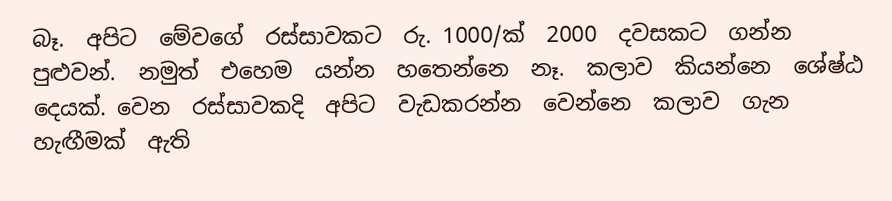බෑ.  අපිට  මේවගේ  රස්සාවකට  රු. 1000/ක්  2000  දවසකට  ගන්න  පුළුවන්.  නමුත්  එහෙම  යන්න  හතෙන්නෙ  නෑ.  කලාව  කියන්නෙ  ශේෂ්ඨ  දෙයක්. වෙන  රස්සාවකදි  අපිට  වැඩකරන්න  වෙන්නෙ  කලාව  ගැන  හැඟීමක්  ඇති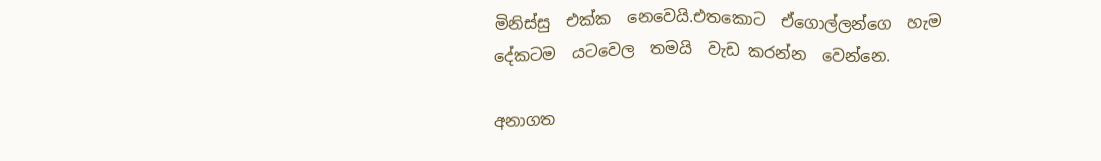මිනිස්සු  එක්ක  නෙවෙයි.එතකොට  ඒගොල්ලන්ගෙ  හැම  දේකටම  යටවෙල  තමයි  වැඩ කරන්න  වෙන්නෙ.

අනාගත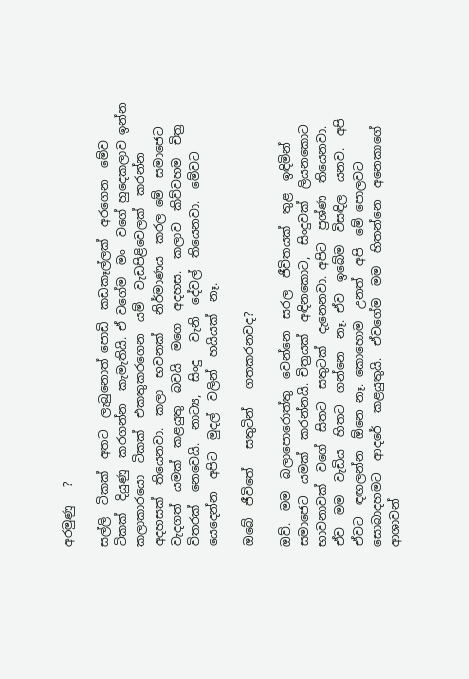අරමුණු   ?

සල්ලි  ටිකක්  අතට  ලැබුනොත් පොඩි  කඩකෑල්ලක්  අරගෙන  මේව  ටිකක්  දියුණු  කරගන්න  කැමැතියි. ඒ වගේම  මං  වගේ හුදෙකලාව ඉන්න  කලාකාරයො  ටිකක්  එකතුකරගෙන  යම්  වැඩපිළිවෙලක්  කරන්න  අදහසක්  තියෙනවා.  කලා  භවනක්   නිර්මාණය  කරල මේ  සමාජෙට  වැදගත්  යමක්  කළයුතු  බවයි  මගෙ  අදහස.  කලාව  කිව්වහම  චිත්‍ර  විතරක්  නෙවෙයි.  නාට්‍ය,  සිංදු   වැනි  දේවල්  තියෙනවා.  මේවට  යෙදෙන්න  අපිට  මුදල්  වලින්  හයියක්  නෑ.

ඔබේ  ජීවිතේ   සතුටින්   ගතකරනවද?

ඔව්.  මම  බලාපොරොත්තු  වෙන්නෙ  සරල  ජීවිතයක්  තුළ  ඉඳිමින්  සමාජෙට  යමක්  කරන්නයි. චිත්‍රයක්  අඳිනකොට,  සිංදුවක්  ලියනකොට   භාවනාවක්  වගේ  සිතට  සතුටක්  දැනෙනවා. අපිට  ප්‍රශ්ණ  තියෙනවා.  ඒව  මම  වැඩිය  හිතට  ගන්නෙ  නෑ. ඒව  ඉබේම  විසඳිල  යනව.  අපි  ඒවට  ඳඟලන්න  ඕනෙ නෑ. කොහොම  උනත්  අපි  මේ පොලවට  සොබාදහමට  ආදරේ  කළයුතුයි.  ඒවගේම  මම  හිතන්නෙ  අනෙකාගේ  ආශාවන්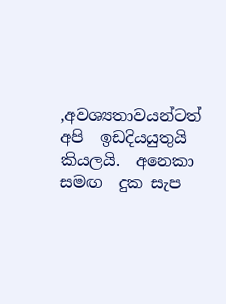,අවශ්‍යතාවයන්ටත්  අපි  ඉඩදියයුතුයි  කියලයි.  අනෙකා  සමඟ  දුක සැප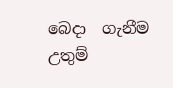බෙදා  ගැනීම  උතුම්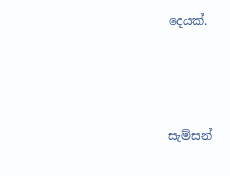දෙයක්.




සැම්සන්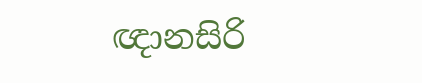ඥානසිරි